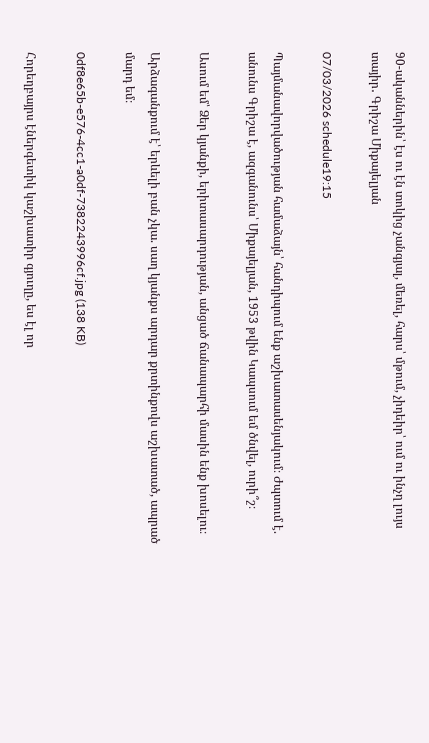90-ականներին՝ էս ու էն տոկից չանգյալ, մեռել, հարս՝ մթում, չիդեիր՝ ում ու ինչղ լույս տայիր․ Գրիշա Միքայելյան

07/03/2026 schedule19:15

Պայմանավորվածության համաձայն՝ հանդիպում ենք աշխատասենյակում։ Ժպտում է. անունս Գրիշա է, ազգանունս՝ Միքայելյան, 1953 թվին Կապսում եմ ծնվել, ուրի՞շ։

Ասում եմ՝ Ձեր կյանքի, երիտասարդության, անցած ճանապարհի մասին ենք խոսելու։

Արձագանքում է՝ երևելի բան չկա. սաղ կյանքս արդար քրտինքովս աշխատած, ապրած մարդ եմ։

0df8e65b-e576-4cc1-a0df-7382243996cf.jpg (138 KB)

Հորեղբայրս էներգետիկ կաշխատիր գյուղը, ես էլ որ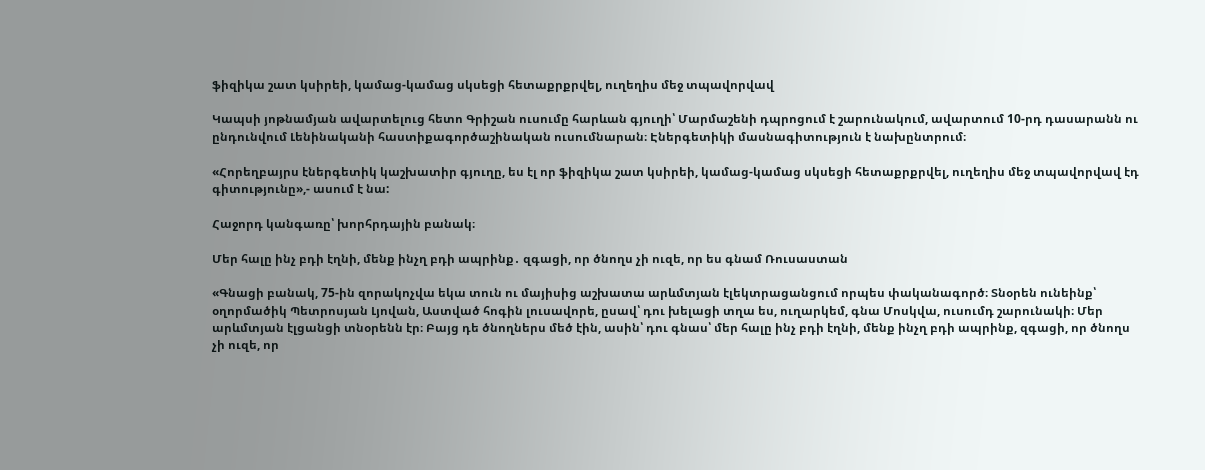ֆիզիկա շատ կսիրեի, կամաց-կամաց սկսեցի հետաքրքրվել, ուղեղիս մեջ տպավորվավ

Կապսի յոթնամյան ավարտելուց հետո Գրիշան ուսումը հարևան գյուղի՝ Մարմաշենի դպրոցում է շարունակում, ավարտում 10-րդ դասարանն ու ընդունվում Լենինականի հաստիքագործաշինական ուսումնարան։ Էներգետիկի մասնագիտություն է նախընտրում։

«Հորեղբայրս էներգետիկ կաշխատիր գյուղը, ես էլ որ ֆիզիկա շատ կսիրեի, կամաց-կամաց սկսեցի հետաքրքրվել, ուղեղիս մեջ տպավորվավ էդ գիտությունը»,- ասում է նա:

Հաջորդ կանգառը՝ խորհրդային բանակ։

Մեր հալը ինչ բդի էղնի, մենք ինչղ բդի ապրինք․ զգացի, որ ծնողս չի ուզե, որ ես գնամ Ռուսաստան

«Գնացի բանակ, 75-ին զորակոչվա եկա տուն ու մայիսից աշխատա արևմտյան էլեկտրացանցում որպես փականագործ։ Տնօրեն ունեինք՝ օղորմածիկ Պետրոսյան Լյովան, Աստված հոգին լուսավորե, ըսավ՝ դու խելացի տղա ես, ուղարկեմ, գնա Մոսկվա, ուսումդ շարունակի։ Մեր արևմտյան էլցանցի տնօրենն էր։ Բայց դե ծնողներս մեծ էին, ասին՝ դու գնաս՝ մեր հալը ինչ բդի էղնի, մենք ինչղ բդի ապրինք, զգացի, որ ծնողս չի ուզե, որ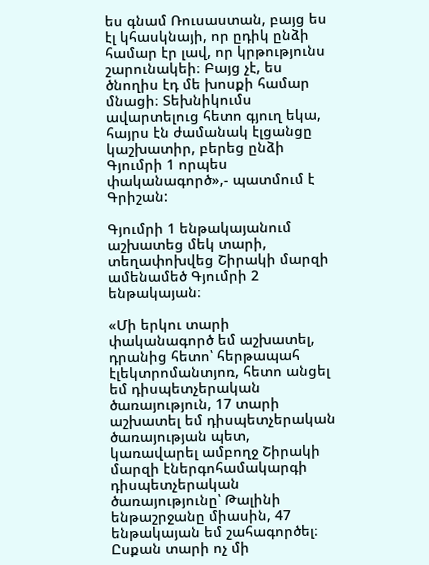ես գնամ Ռուսաստան, բայց ես էլ կհասկնայի, որ ըդիկ ընձի համար էր լավ, որ կրթությունս շարունակեի։ Բայց չէ, ես ծնողիս էդ մե խոսքի համար մնացի։ Տեխնիկումս ավարտելուց հետո գյուղ եկա, հայրս էն ժամանակ էլցանցը կաշխատիր, բերեց ընձի Գյումրի 1 որպես փականագործ»,- պատմում է Գրիշան:

Գյումրի 1 ենթակայանում աշխատեց մեկ տարի, տեղափոխվեց Շիրակի մարզի ամենամեծ Գյումրի 2 ենթակայան։

«Մի երկու տարի փականագործ եմ աշխատել, դրանից հետո՝ հերթապահ էլեկտրոմանտյոռ, հետո անցել եմ դիսպետչերական ծառայություն, 17 տարի աշխատել եմ դիսպետչերական ծառայության պետ, կառավարել ամբողջ Շիրակի մարզի էներգոհամակարգի դիսպետչերական ծառայությունը՝ Թալինի ենթաշրջանը միասին, 47 ենթակայան եմ շահագործել։ Ըսքան տարի ոչ մի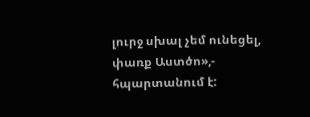լուրջ սխալ չեմ ունեցել, փառք Աստծո»,- հպարտանում է: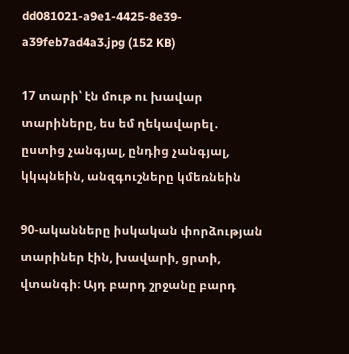dd081021-a9e1-4425-8e39-a39feb7ad4a3.jpg (152 KB)

17 տարի՝ էն մութ ու խավար տարիները, ես եմ ղեկավարել․ ըստից չանգյալ, ընդից չանգյալ, կկպնեին, անզգուշները կմեռնեին

90-ականները իսկական փորձության տարիներ էին, խավարի, ցրտի, վտանգի։ Այդ բարդ շրջանը բարդ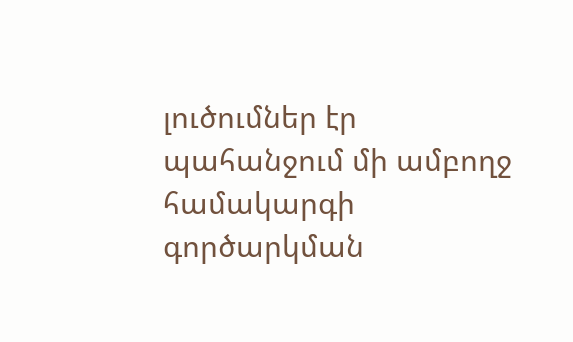լուծումներ էր պահանջում մի ամբողջ համակարգի գործարկման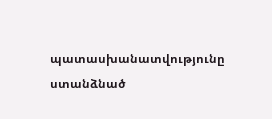պատասխանատվությունը ստանձնած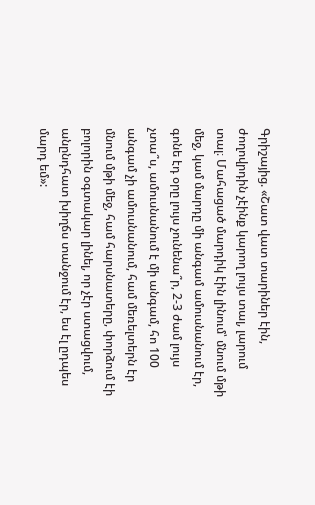Գրիշայից. «Շատ վատ տարիներ էին, ժողովրդին չէինք կարող լույս տալ, լարում տալ։ Մահացած մարդիկ էին լինում՝ մնում մթի մեջ, կամ մարդը մի անգամ ամուսնանում էր, գոնե էդ օրը լույս չունենա՞ր, 2-3 ժամ լույս չտա՞ս, ամուսնանում է մի անգամ, հո 100 անգամ չի ամուսնանում, համ մեռելտերն էր մնում մթի մեջ, համ հարսնատերը, փորձում էի բոլորին օգտակար լինել, որ չէր ստացվում, անընդհատ խիղճս տանջում էր, ես էլ ըդպես մարդ եմ»: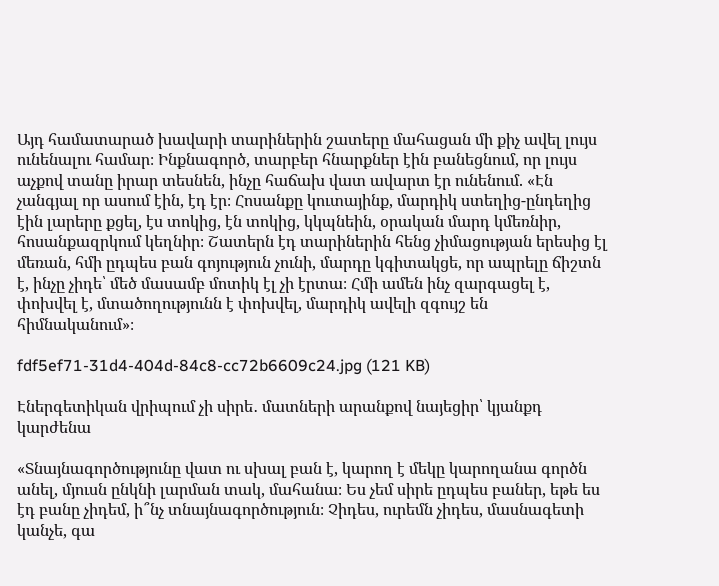Այդ համատարած խավարի տարիներին շատերը մահացան մի քիչ ավել լույս ունենալու համար։ Ինքնագործ, տարբեր հնարքներ էին բանեցնում, որ լույս աչքով տանը իրար տեսնեն, ինչը հաճախ վատ ավարտ էր ունենում. «Էն չանգյալ որ ասում էին, էդ էր։ Հոսանքը կուտայինք, մարդիկ ստեղից-ընդեղից էին լարերը քցել, էս տոկից, էն տոկից, կկպնեին, օրական մարդ կմեռնիր, հոսանքազրկում կեղնիր։ Շատերն էդ տարիներին հենց չիմացության երեսից էլ մեռան, հմի ըդպես բան գոյություն չունի, մարդը կգիտակցե, որ ապրելը ճիշտն է, ինչը չիդե՝ մեծ մասամբ մոտիկ էլ չի էրտա։ Հմի ամեն ինչ զարգացել է, փոխվել է, մտածողությունն է փոխվել, մարդիկ ավելի զգույշ են հիմնականում»։

fdf5ef71-31d4-404d-84c8-cc72b6609c24.jpg (121 KB)

Էներգետիկան վրիպում չի սիրե․ մատների արանքով նայեցիր՝ կյանքդ կարժենա

«Տնայնագործությունը վատ ու սխալ բան է, կարող է մեկը կարողանա գործն անել, մյուսն ընկնի լարման տակ, մահանա։ Ես չեմ սիրե ըդպես բաներ, եթե ես էդ բանը չիդեմ, ի՞նչ տնայնագործություն։ Չիդես, ուրեմն չիդես, մասնագետի կանչե, գա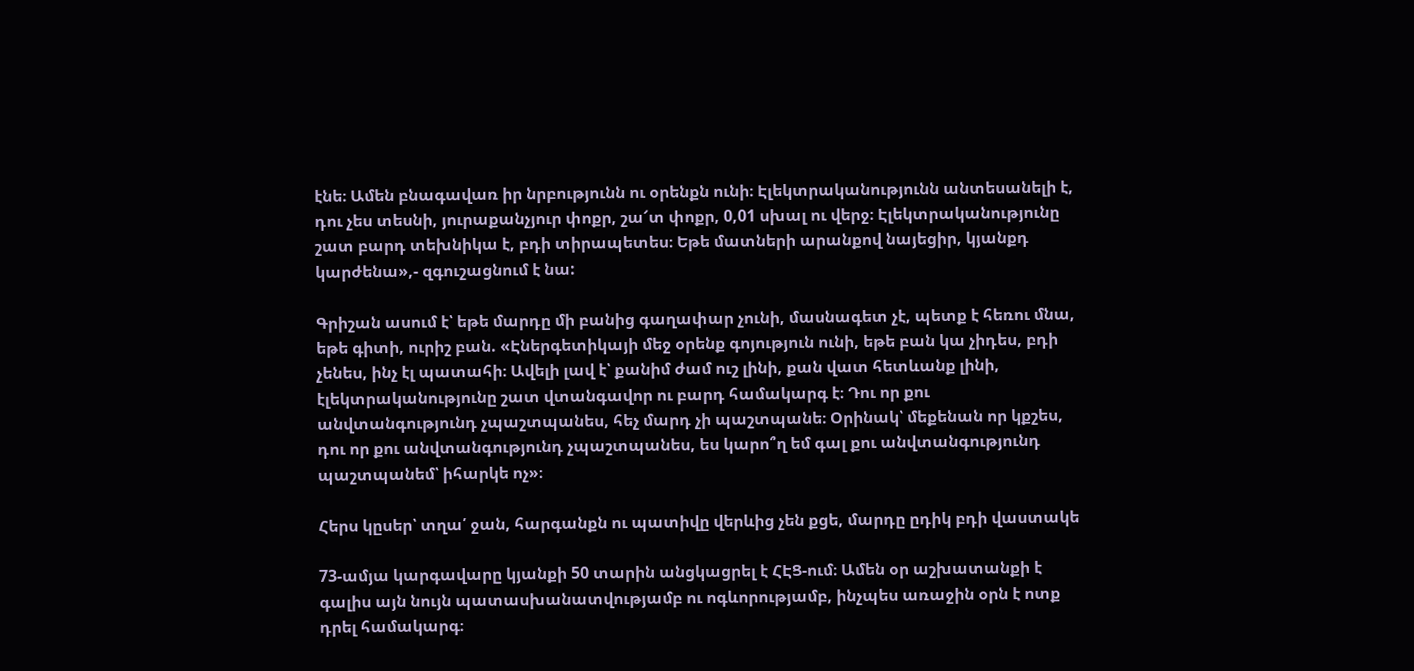էնե։ Ամեն բնագավառ իր նրբությունն ու օրենքն ունի։ Էլեկտրականությունն անտեսանելի է, դու չես տեսնի, յուրաքանչյուր փոքր, շա՜տ փոքր, 0,01 սխալ ու վերջ։ Էլեկտրականությունը շատ բարդ տեխնիկա է, բդի տիրապետես։ Եթե մատների արանքով նայեցիր, կյանքդ կարժենա»,- զգուշացնում է նա:

Գրիշան ասում է՝ եթե մարդը մի բանից գաղափար չունի, մասնագետ չէ, պետք է հեռու մնա, եթե գիտի, ուրիշ բան. «Էներգետիկայի մեջ օրենք գոյություն ունի, եթե բան կա չիդես, բդի չենես, ինչ էլ պատահի։ Ավելի լավ է՝ քանիմ ժամ ուշ լինի, քան վատ հետևանք լինի, էլեկտրականությունը շատ վտանգավոր ու բարդ համակարգ է։ Դու որ քու անվտանգությունդ չպաշտպանես, հեչ մարդ չի պաշտպանե։ Օրինակ՝ մեքենան որ կքշես, դու որ քու անվտանգությունդ չպաշտպանես, ես կարո՞ղ եմ գալ քու անվտանգությունդ պաշտպանեմ՝ իհարկե ոչ»։

Հերս կըսեր՝ տղա՛ ջան, հարգանքն ու պատիվը վերևից չեն քցե, մարդը ըդիկ բդի վաստակե

73-ամյա կարգավարը կյանքի 50 տարին անցկացրել է ՀԷՑ-ում։ Ամեն օր աշխատանքի է գալիս այն նույն պատասխանատվությամբ ու ոգևորությամբ, ինչպես առաջին օրն է ոտք դրել համակարգ։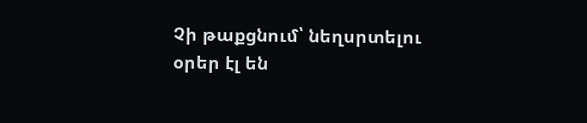Չի թաքցնում՝ նեղսրտելու օրեր էլ են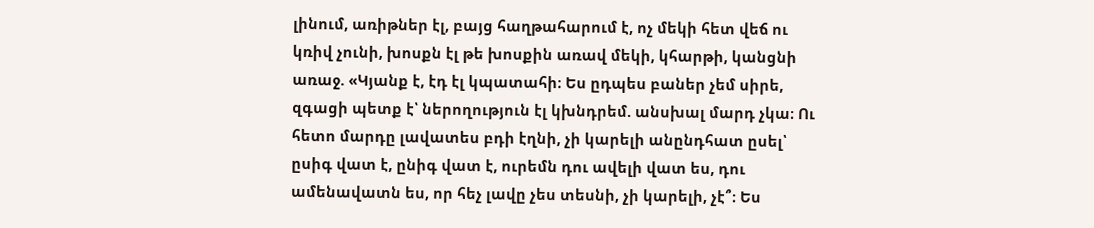լինում, առիթներ էլ, բայց հաղթահարում է, ոչ մեկի հետ վեճ ու կռիվ չունի, խոսքն էլ թե խոսքին առավ մեկի, կհարթի, կանցնի առաջ. «Կյանք է, էդ էլ կպատահի։ Ես ըդպես բաներ չեմ սիրե, զգացի պետք է՝ ներողություն էլ կխնդրեմ. անսխալ մարդ չկա։ Ու հետո մարդը լավատես բդի էղնի, չի կարելի անընդհատ ըսել՝ ըսիգ վատ է, ընիգ վատ է, ուրեմն դու ավելի վատ ես, դու ամենավատն ես, որ հեչ լավը չես տեսնի, չի կարելի, չէ՞։ Ես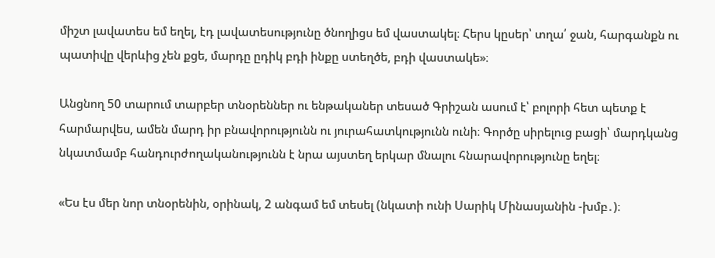միշտ լավատես եմ եղել, էդ լավատեսությունը ծնողիցս եմ վաստակել։ Հերս կըսեր՝ տղա՛ ջան, հարգանքն ու պատիվը վերևից չեն քցե, մարդը ըդիկ բդի ինքը ստեղծե, բդի վաստակե»։

Անցնող 50 տարում տարբեր տնօրեններ ու ենթականեր տեսած Գրիշան ասում է՝ բոլորի հետ պետք է հարմարվես, ամեն մարդ իր բնավորությունն ու յուրահատկությունն ունի։ Գործը սիրելուց բացի՝ մարդկանց նկատմամբ հանդուրժողականությունն է նրա այստեղ երկար մնալու հնարավորությունը եղել։

«Ես էս մեր նոր տնօրենին, օրինակ, 2 անգամ եմ տեսել (նկատի ունի Սարիկ Մինասյանին -խմբ․)։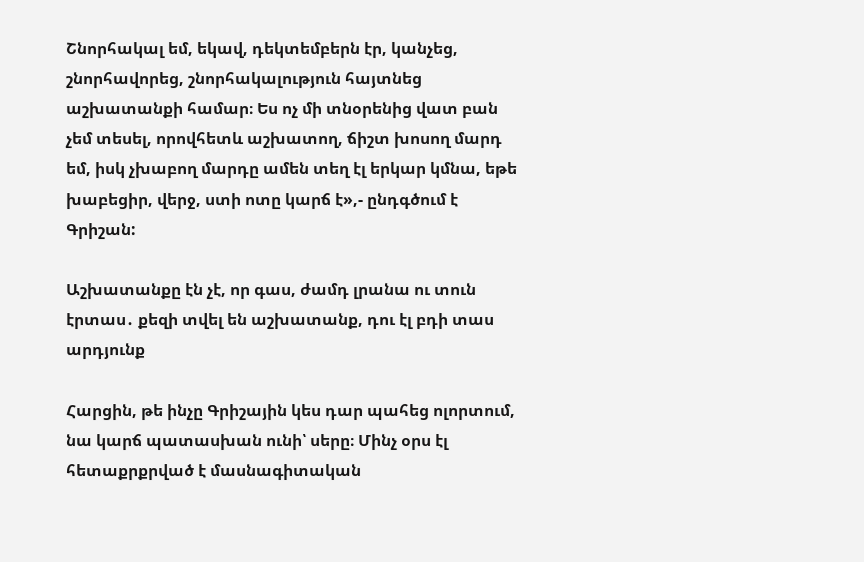Շնորհակալ եմ, եկավ, դեկտեմբերն էր, կանչեց, շնորհավորեց, շնորհակալություն հայտնեց աշխատանքի համար։ Ես ոչ մի տնօրենից վատ բան չեմ տեսել, որովհետև աշխատող, ճիշտ խոսող մարդ եմ, իսկ չխաբող մարդը ամեն տեղ էլ երկար կմնա, եթե խաբեցիր, վերջ, ստի ոտը կարճ է»,- ընդգծում է Գրիշան:

Աշխատանքը էն չէ, որ գաս, ժամդ լրանա ու տուն էրտաս․ քեզի տվել են աշխատանք, դու էլ բդի տաս արդյունք

Հարցին, թե ինչը Գրիշային կես դար պահեց ոլորտում, նա կարճ պատասխան ունի՝ սերը։ Մինչ օրս էլ հետաքրքրված է մասնագիտական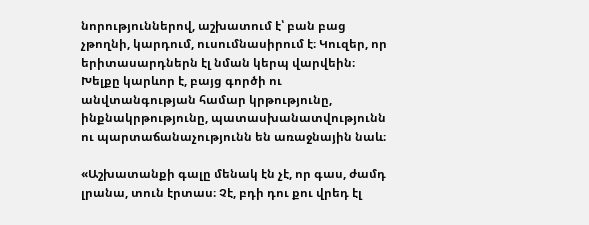նորություններով, աշխատում է՝ բան բաց չթողնի, կարդում, ուսումնասիրում է։ Կուզեր, որ երիտասարդներն էլ նման կերպ վարվեին։ Խելքը կարևոր է, բայց գործի ու անվտանգության համար կրթությունը, ինքնակրթությունը, պատասխանատվությունն ու պարտաճանաչությունն են առաջնային նաև։

«Աշխատանքի գալը մենակ էն չէ, որ գաս, ժամդ լրանա, տուն էրտաս։ Չէ, բդի դու քու վրեդ էլ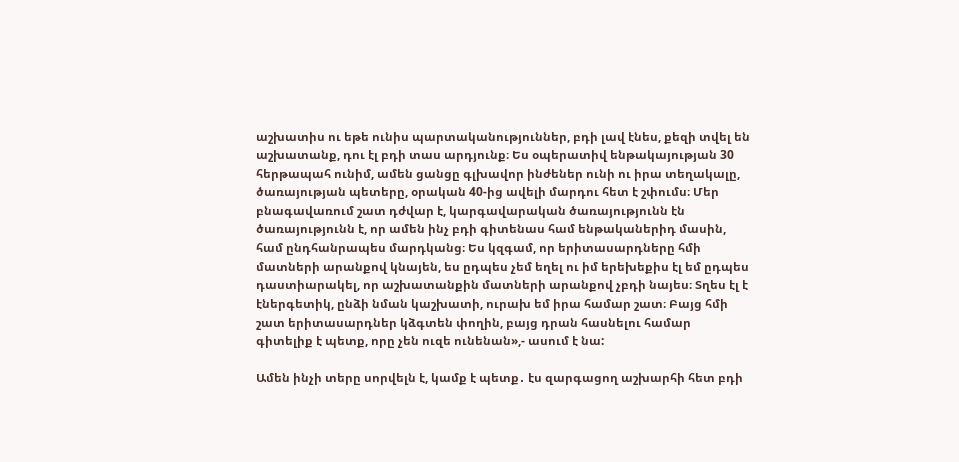աշխատիս ու եթե ունիս պարտականություններ, բդի լավ էնես, քեզի տվել են աշխատանք, դու էլ բդի տաս արդյունք։ Ես օպերատիվ ենթակայության 30 հերթապահ ունիմ, ամեն ցանցը գլխավոր ինժեներ ունի ու իրա տեղակալը, ծառայության պետերը, օրական 40-ից ավելի մարդու հետ է շփումս։ Մեր բնագավառում շատ դժվար է, կարգավարական ծառայությունն էն ծառայությունն է, որ ամեն ինչ բդի գիտենաս համ ենթականերիդ մասին, համ ընդհանրապես մարդկանց։ Ես կզգամ, որ երիտասարդները հմի մատների արանքով կնայեն, ես ըդպես չեմ եղել ու իմ երեխեքիս էլ եմ ըդպես դաստիարակել, որ աշխատանքին մատների արանքով չբդի նայես։ Տղես էլ է էներգետիկ, ընձի նման կաշխատի, ուրախ եմ իրա համար շատ։ Բայց հմի շատ երիտասարդներ կձգտեն փողին, բայց դրան հասնելու համար գիտելիք է պետք, որը չեն ուզե ունենան»,- ասում է նա:

Ամեն ինչի տերը սորվելն է, կամք է պետք․ էս զարգացող աշխարհի հետ բդի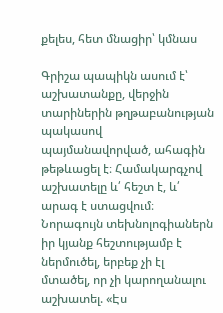քելես, հետ մնացիր՝ կմնաս

Գրիշա պապիկն ասում է՝ աշխատանքը, վերջին տարիներին թղթաբանության պակասով պայմանավորված, ահագին թեթևացել է։ Համակարգչով աշխատելը և՛ հեշտ է, և՛ արագ է ստացվում։ Նորագույն տեխնոլոգիաներն իր կյանք հեշտությամբ է ներմուծել, երբեք չի էլ մտածել, որ չի կարողանալու աշխատել. «Էս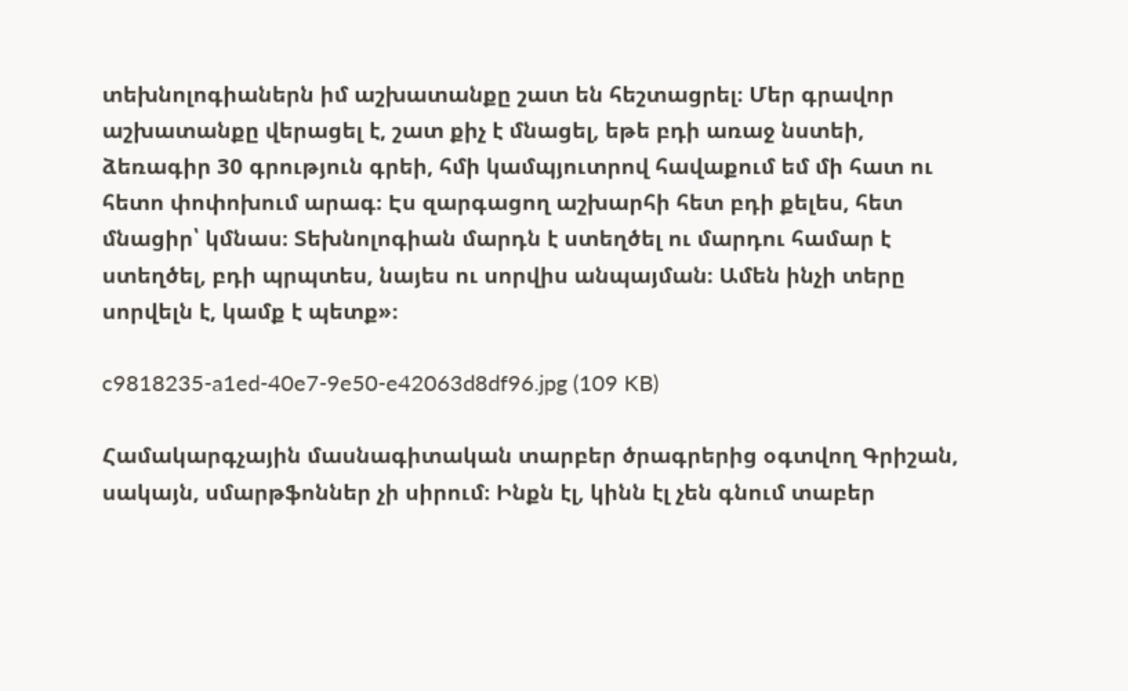տեխնոլոգիաներն իմ աշխատանքը շատ են հեշտացրել։ Մեր գրավոր աշխատանքը վերացել է, շատ քիչ է մնացել, եթե բդի առաջ նստեի, ձեռագիր 30 գրություն գրեի, հմի կամպյուտրով հավաքում եմ մի հատ ու հետո փոփոխում արագ։ Էս զարգացող աշխարհի հետ բդի քելես, հետ մնացիր՝ կմնաս։ Տեխնոլոգիան մարդն է ստեղծել ու մարդու համար է ստեղծել, բդի պրպտես, նայես ու սորվիս անպայման։ Ամեն ինչի տերը սորվելն է, կամք է պետք»։

c9818235-a1ed-40e7-9e50-e42063d8df96.jpg (109 KB)

Համակարգչային մասնագիտական տարբեր ծրագրերից օգտվող Գրիշան, սակայն, սմարթֆոններ չի սիրում։ Ինքն էլ, կինն էլ չեն գնում տաբեր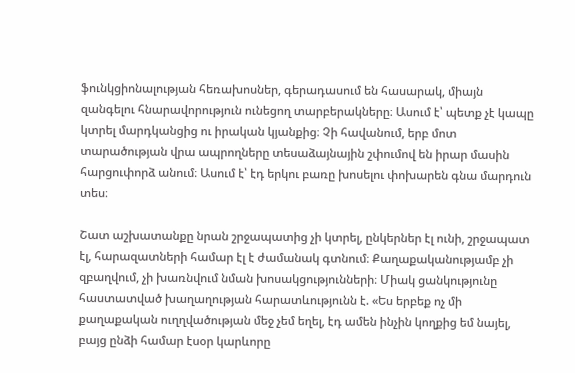ֆունկցիոնալության հեռախոսներ, գերադասում են հասարակ, միայն զանգելու հնարավորություն ունեցող տարբերակները։ Ասում է՝ պետք չէ կապը կտրել մարդկանցից ու իրական կյանքից։ Չի հավանում, երբ մոտ տարածության վրա ապրողները տեսաձայնային շփումով են իրար մասին հարցուփորձ անում։ Ասում է՝ էդ երկու բառը խոսելու փոխարեն գնա մարդուն տես։

Շատ աշխատանքը նրան շրջապատից չի կտրել, ընկերներ էլ ունի, շրջապատ էլ, հարազատների համար էլ է ժամանակ գտնում։ Քաղաքականությամբ չի զբաղվում, չի խառնվում նման խոսակցությունների։ Միակ ցանկությունը հաստատված խաղաղության հարատևությունն է. «Ես երբեք ոչ մի քաղաքական ուղղվածության մեջ չեմ եղել, էդ ամեն ինչին կողքից եմ նայել, բայց ընձի համար էսօր կարևորը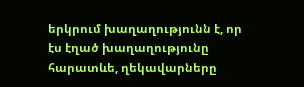երկրում խաղաղությունն է, որ էս էղած խաղաղությունը հարատևե, ղեկավարները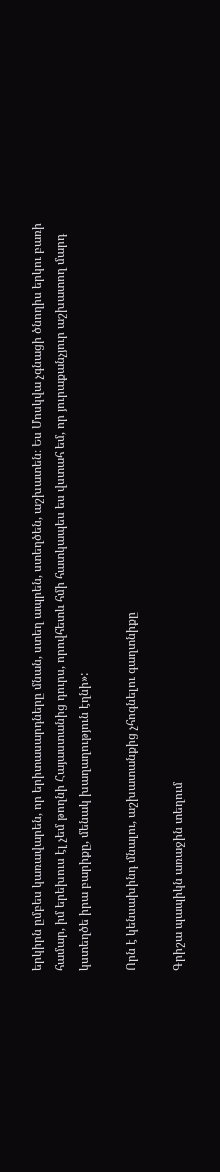երկիրն ըմբես կառավարեն, որ երիտասարդները մնան, ստեղ ապրեն, ստեղծեն, աշխատեն։ Ես Մոսկվա չգնացի ծնողիս երկու բառի համար, իմ երեխուս էլ չեմ թողնի Հայաստանից դուրս, որովհետև հմի հատկապես ես վստահ եմ, որ յուրաքանչյուր աշխատող մարդ կստեղծե իրա բարիքը, մենակ խաղաղություն էղնի»:

Որն է կենսախինդ մնալու, աշխատանքից չհոգնելու գաղտնիքը

Գրիշա պապիկն առաջին տեղում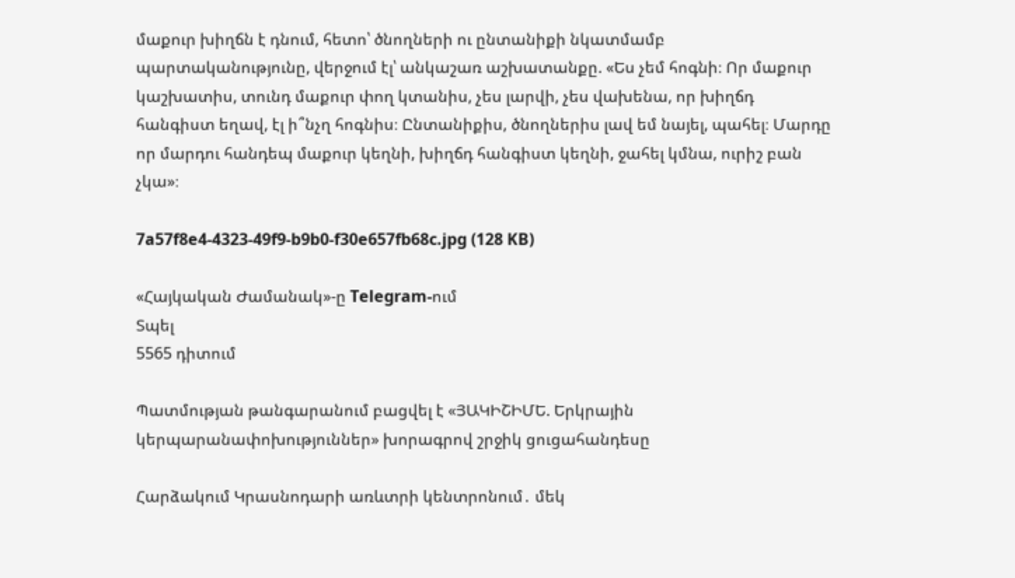մաքուր խիղճն է դնում, հետո՝ ծնողների ու ընտանիքի նկատմամբ պարտականությունը, վերջում էլ՝ անկաշառ աշխատանքը. «Ես չեմ հոգնի։ Որ մաքուր կաշխատիս, տունդ մաքուր փող կտանիս, չես լարվի, չես վախենա, որ խիղճդ հանգիստ եղավ, էլ ի՞նչղ հոգնիս։ Ընտանիքիս, ծնողներիս լավ եմ նայել, պահել։ Մարդը որ մարդու հանդեպ մաքուր կեղնի, խիղճդ հանգիստ կեղնի, ջահել կմնա, ուրիշ բան չկա»։

7a57f8e4-4323-49f9-b9b0-f30e657fb68c.jpg (128 KB)

«Հայկական Ժամանակ»-ը Telegram-ում
Տպել
5565 դիտում

Պատմության թանգարանում բացվել է «ՅԱԿԻՇԻՄԵ. Երկրային կերպարանափոխություններ» խորագրով շրջիկ ցուցահանդեսը

Հարձակում Կրասնոդարի առևտրի կենտրոնում․ մեկ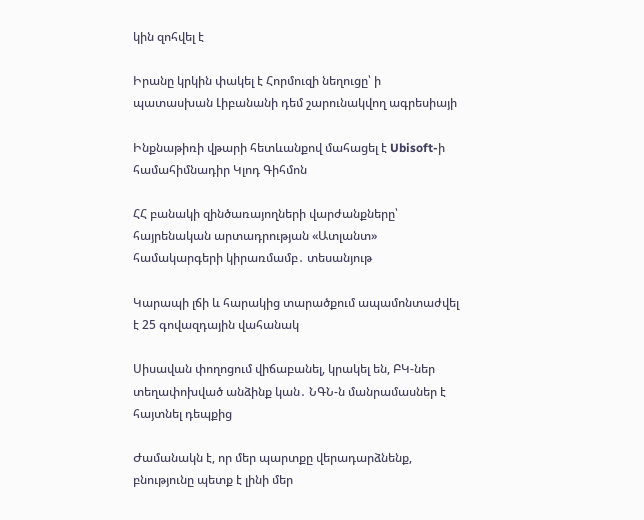կին զոհվել է

Իրանը կրկին փակել է Հորմուզի նեղուցը՝ ի պատասխան Լիբանանի դեմ շարունակվող ագրեսիայի

Ինքնաթիռի վթարի հետևանքով մահացել է Ubisoft-ի համահիմնադիր Կլոդ Գիհմոն

ՀՀ բանակի զինծառայողների վարժանքները՝ հայրենական արտադրության «Ատլանտ» համակարգերի կիրառմամբ․ տեսանյութ

Կարապի լճի և հարակից տարածքում ապամոնտաժվել է 25 գովազդային վահանակ

Սիսավան փողոցում վիճաբանել, կրակել են, ԲԿ-ներ տեղափոխված անձինք կան․ ՆԳՆ-ն մանրամասներ է հայտնել դեպքից

Ժամանակն է, որ մեր պարտքը վերադարձնենք, բնությունը պետք է լինի մեր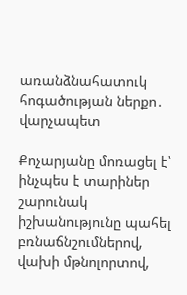առանձնահատուկ հոգածության ներքո․ վարչապետ

Քոչարյանը մոռացել է՝ ինչպես է տարիներ շարունակ իշխանությունը պահել բռնաճնշումներով, վախի մթնոլորտով,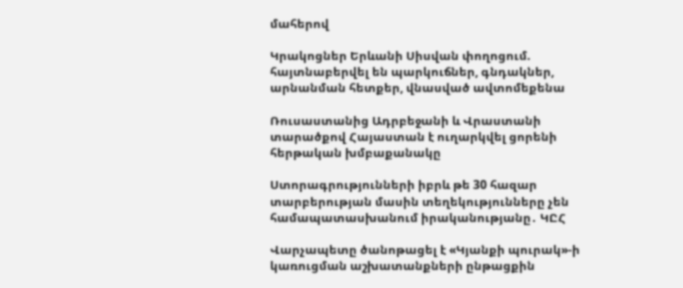մահերով

Կրակոցներ Երևանի Սիսվան փողոցում. հայտնաբերվել են պարկուճներ, գնդակներ, արնանման հետքեր, վնասված ավտոմեքենա

Ռուսաստանից Ադրբեջանի և Վրաստանի տարածքով Հայաստան է ուղարկվել ցորենի հերթական խմբաքանակը

Ստորագրությունների իբրև թե 30 հազար տարբերության մասին տեղեկությունները չեն համապատասխանում իրականությանը․ ԿԸՀ

Վարչապետը ծանոթացել է «Կյանքի պուրակ»-ի կառուցման աշխատանքների ընթացքին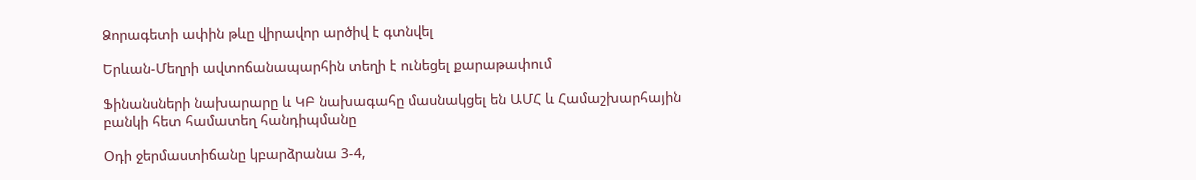Ձորագետի ափին թևը վիրավոր արծիվ է գտնվել

Երևան-Մեղրի ավտոճանապարհին տեղի է ունեցել քարաթափում

Ֆինանսների նախարարը և ԿԲ նախագահը մասնակցել են ԱՄՀ և Համաշխարհային բանկի հետ համատեղ հանդիպմանը

Օդի ջերմաստիճանը կբարձրանա 3-4,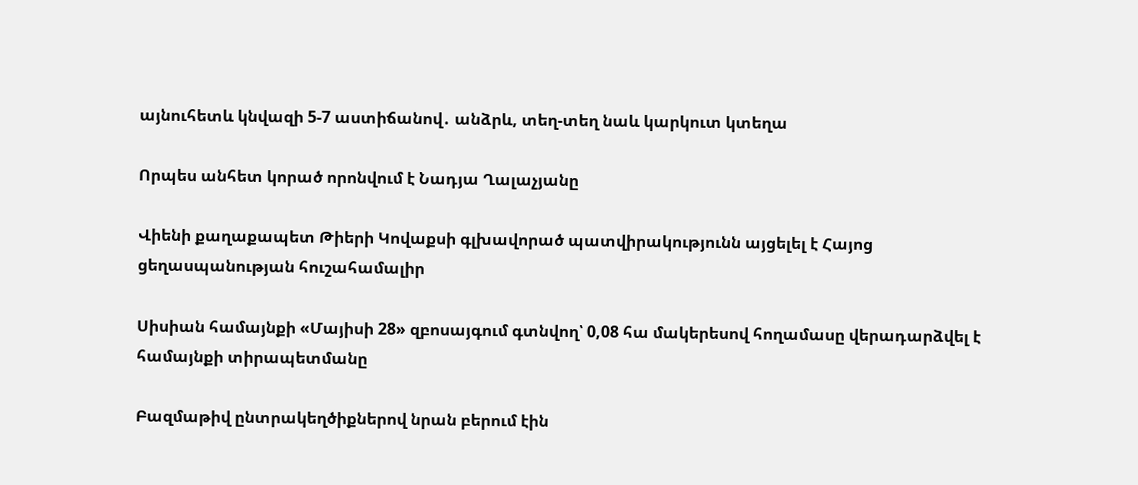այնուհետև կնվազի 5-7 աստիճանով․ անձրև, տեղ-տեղ նաև կարկուտ կտեղա

Որպես անհետ կորած որոնվում է Նադյա Ղալաչյանը

Վիենի քաղաքապետ Թիերի Կովաքսի գլխավորած պատվիրակությունն այցելել է Հայոց ցեղասպանության հուշահամալիր

Սիսիան համայնքի «Մայիսի 28» զբոսայգում գտնվող՝ 0,08 հա մակերեսով հողամասը վերադարձվել է համայնքի տիրապետմանը

Բազմաթիվ ընտրակեղծիքներով նրան բերում էին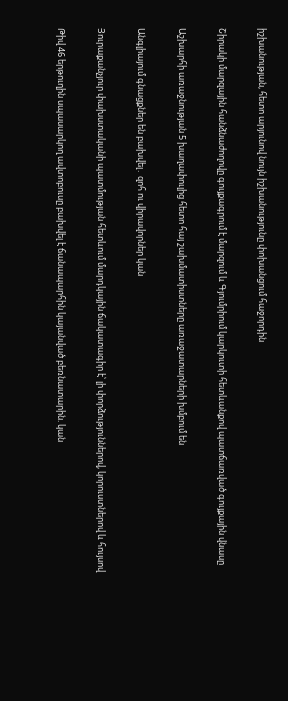իշխանության, հետո արյունով նույն իշխանությունը փոխանցում հաջորդին

Շիրակի մարզային հանձնաժողովը գույքագրում է մարզում և Գյումրիում կարկուտի հետևանքով պատճառված գույքային վնասը

Աշխարհի առաջնության 5 խաղափուլից հետո հայ շախմատիստները առաջատարների խմբում են

Անգլիայում գնացքներ են բախվել․ զոհ ու վիրավորներ կան

Յուրաքանչյուր փախստականի պատմության հետևում մարդկային ճակատագիր է՝ լի փորձություններով, կորուստներով և հույսով

Թիվ 46 երթուղին սպասարկող ավտոբուսը բախվել է ճանապարհին կայանված բեռնատարին. կան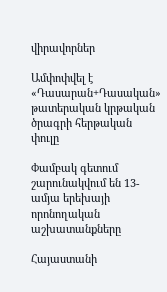վիրավորներ

Ամփոփվել է «Դասարան+Դասական» թատերական կրթական ծրագրի հերթական փուլը

Փամբակ գետում շարունակվում են 13-ամյա երեխայի որոնողական աշխատանքները

Հայաստանի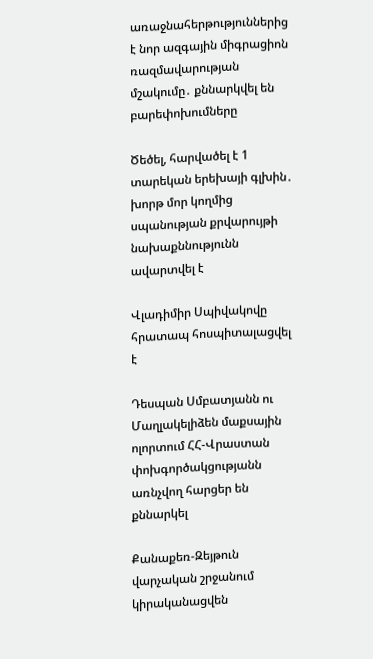առաջնահերթություններից է նոր ազգային միգրացիոն ռազմավարության մշակումը․ քննարկվել են բարեփոխումները

Ծեծել, հարվածել է 1 տարեկան երեխայի գլխին․ խորթ մոր կողմից սպանության քրվարույթի նախաքննությունն ավարտվել է

Վլադիմիր Սպիվակովը հրատապ հոսպիտալացվել է

Դեսպան Սմբատյանն ու Մաղլակելիձեն մաքսային ոլորտում ՀՀ-Վրաստան փոխգործակցությանն առնչվող հարցեր են քննարկել

Քանաքեռ-Զեյթուն վարչական շրջանում կիրականացվեն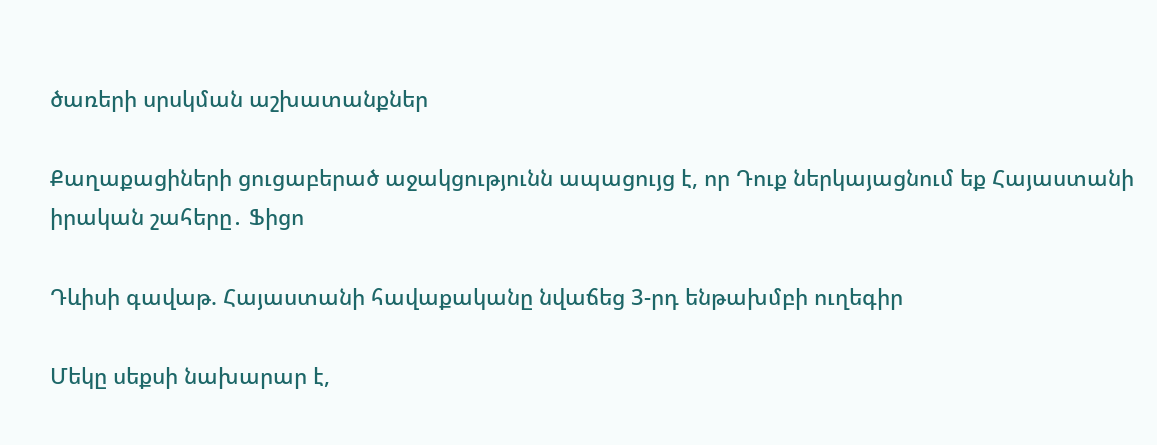ծառերի սրսկման աշխատանքներ

Քաղաքացիների ցուցաբերած աջակցությունն ապացույց է, որ Դուք ներկայացնում եք Հայաստանի իրական շահերը․ Ֆիցո

Դևիսի գավաթ. Հայաստանի հավաքականը նվաճեց 3-րդ ենթախմբի ուղեգիր

Մեկը սեքսի նախարար է,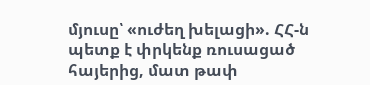մյուսը՝ «ուժեղ խելացի». ՀՀ-ն պետք է փրկենք ռուսացած հայերից, մատ թափ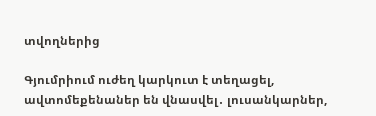տվողներից

Գյումրիում ուժեղ կարկուտ է տեղացել, ավտոմեքենաներ են վնասվել․ լուսանկարներ,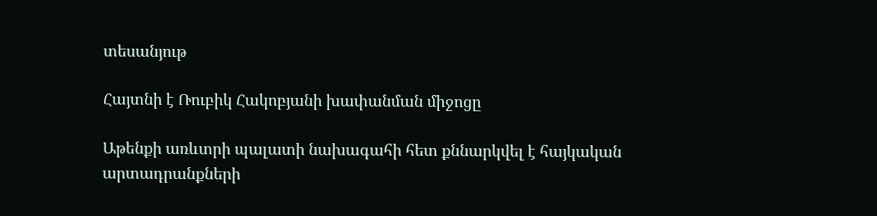տեսանյութ

Հայտնի է Ռուբիկ Հակոբյանի խափանման միջոցը

Աթենքի առևտրի պալատի նախագահի հետ քննարկվել է հայկական արտադրանքների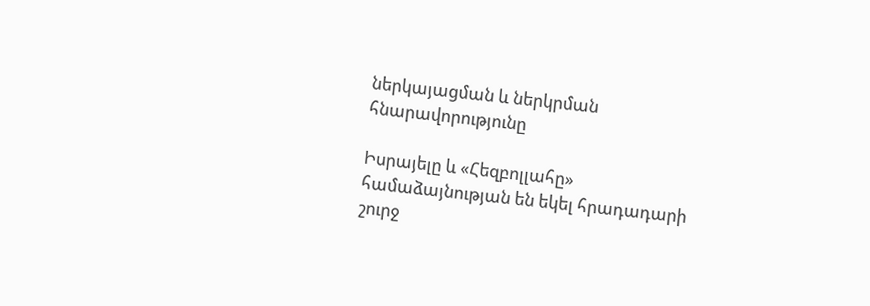ներկայացման և ներկրման հնարավորությունը

Իսրայելը և «Հեզբոլլահը» համաձայնության են եկել հրադադարի շուրջ